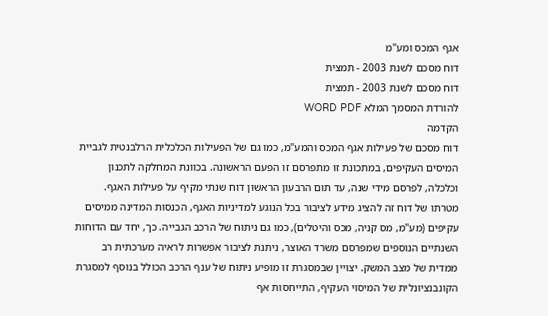אגף המכס ומע"מ
דוח מסכם לשנת 2003 - תמצית
דוח מסכם לשנת 2003 - תמצית
להורדת המסמך המלא WORD PDF
הקדמה
דוח מסכם של פעילות אגף המכס והמע"מ, כמו גם של הפעילות הכלכלית הרלבנטית לגביית המיסים העקיפים, במתכונת זו מתפרסם זו הפעם הראשונה. בכוונת המחלקה לתכנון וכלכלה, לפרסם מידי שנה, עד תום הרבעון הראשון דוח שנתי מקיף על פעילות האגף. מטרתו של דוח זה להציג מידע לציבור בכל הנוגע למדיניות האגף, הכנסות המדינה ממיסים עקיפים (מע"מ, מס קניה, מכס והיטלים), כמו גם ניתוח של הרכב הגבייה. כך, יחד עם הדוחות השנתיים הנוספים שמפרסם משרד האוצר, ניתנת לציבור אפשרות לראיה מערכתית רב ממדית של מצב המשק. יצויין שבמסגרת זו מופיע ניתוח של ענף הרכב הכולל בנוסף למסגרת הקונבנציונלית של המיסוי העקיף, התייחסות אף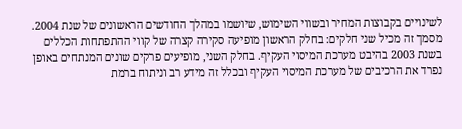לשינויים בקבוצות המחיר ובשווי השימוש, שיושמו במהלך החודשים הראשונים של שנת 2004. מסמך זה מכיל שני חלקים: בחלק הראשון מופיעה סקירה קצרה של קווי ההתפתחות הכללים בשנת 2003 בהיבט מערכת המיסוי העקיף. בחלק השני, מופיעים פרקים שונים המנתחים באופן נפרד את הרכיבים של מערכת המיסוי העקיף ובכלל זה מידע רב וניתוח ברמת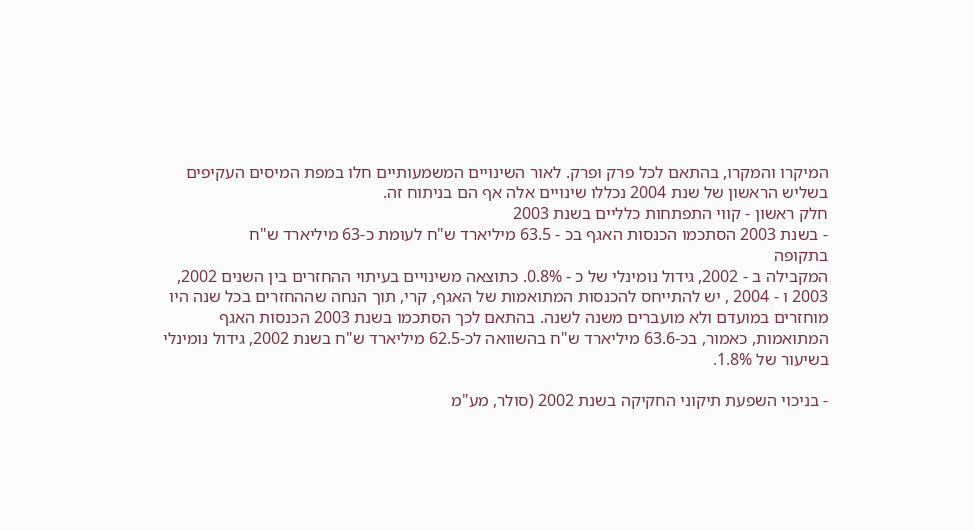המיקרו והמקרו, בהתאם לכל פרק ופרק. לאור השינויים המשמעותיים חלו במפת המיסים העקיפים בשליש הראשון של שנת 2004 נכללו שינויים אלה אף הם בניתוח זה.
חלק ראשון - קווי התפתחות כלליים בשנת 2003
- בשנת 2003 הסתכמו הכנסות האגף בכ - 63.5 מיליארד ש"ח לעומת כ-63 מיליארד ש"ח
בתקופה
המקבילה ב - 2002, גידול נומינלי של כ - 0.8%. כתוצאה משינויים בעיתוי ההחזרים בין השנים 2002, 2003 ו - 2004 , יש להתייחס להכנסות המתואמות של האגף, קרי, תוך הנחה שההחזרים בכל שנה היו מוחזרים במועדם ולא מועברים משנה לשנה. בהתאם לכך הסתכמו בשנת 2003 הכנסות האגף המתואמות, כאמור, בכ-63.6 מיליארד ש"ח בהשוואה לכ-62.5 מיליארד ש"ח בשנת 2002, גידול נומינלי בשיעור של 1.8%.

- בניכוי השפעת תיקוני החקיקה בשנת 2002 (סולר, מע"מ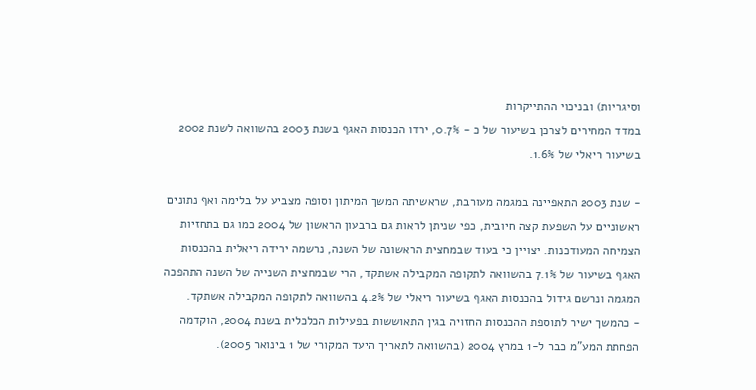וסיגריות) ובניכוי ההתייקרות
במדד המחירים לצרכן בשיעור של כ - 0.7%, ירדו הכנסות האגף בשנת 2003 בהשוואה לשנת 2002
בשיעור ריאלי של 1.6%.

- שנת 2003 התאפיינה במגמה מעורבת, שראשיתה המשך המיתון וסופה מצביע על בלימה ואף נתונים
ראשוניים על השפעת קצה חיובית, כפי שניתן לראות גם ברבעון הראשון של 2004 כמו גם בתחזיות
הצמיחה המעודכנות. יצויין כי בעוד שבמחצית הראשונה של השנה, נרשמה ירידה ריאלית בהכנסות
האגף בשיעור של 7.1% בהשוואה לתקופה המקבילה אשתקד, הרי שבמחצית השנייה של השנה התהפכה
המגמה ונרשם גידול בהכנסות האגף בשיעור ריאלי של 4.2% בהשוואה לתקופה המקבילה אשתקד.
- כהמשך ישיר לתוספת ההכנסות החזויה בגין התאוששות בפעילות הכלכלית בשנת 2004, הוקדמה
הפחתת המע"מ כבר ל-1 במרץ 2004 (בהשוואה לתאריך היעד המקורי של 1 בינואר 2005).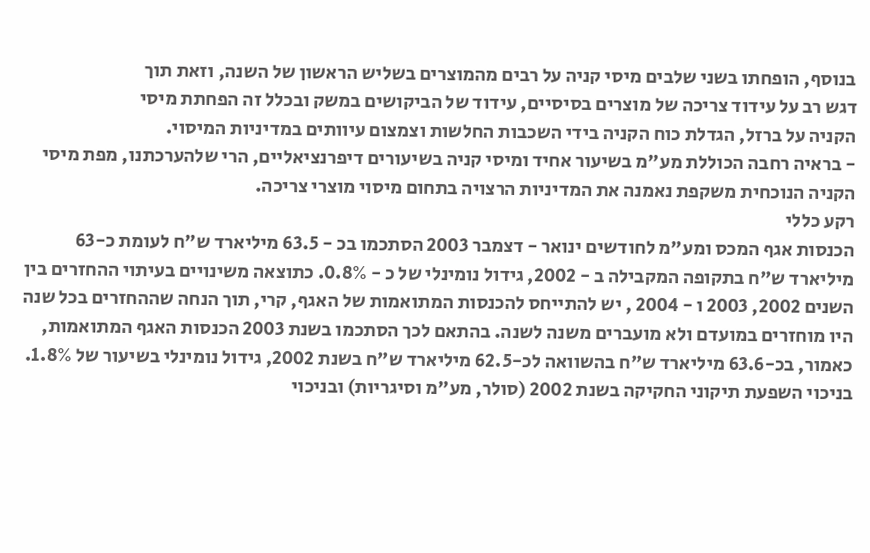בנוסף, הופחתו בשני שלבים מיסי קניה על רבים מהמוצרים בשליש הראשון של השנה, וזאת תוך
דגש רב על עידוד צריכה של מוצרים בסיסיים, עידוד של הביקושים במשק ובכלל זה הפחתת מיסי
הקניה על ברזל, הגדלת כוח הקניה בידי השכבות החלשות וצמצום עיוותים במדיניות המיסוי.
- בראיה רחבה הכוללת מע"מ בשיעור אחיד ומיסי קניה בשיעורים דיפרנציאליים, הרי שלהערכתנו, מפת מיסי הקניה הנוכחית משקפת נאמנה את המדיניות הרצויה בתחום מיסוי מוצרי צריכה.
רקע כללי
הכנסות אגף המכס ומע"מ לחודשים ינואר - דצמבר 2003 הסתכמו בכ - 63.5 מיליארד ש"ח לעומת כ-63 מיליארד ש"ח בתקופה המקבילה ב - 2002, גידול נומינלי של כ - 0.8%. כתוצאה משינויים בעיתוי ההחזרים בין השנים 2002, 2003 ו - 2004 , יש להתייחס להכנסות המתואמות של האגף, קרי, תוך הנחה שההחזרים בכל שנה היו מוחזרים במועדם ולא מועברים משנה לשנה. בהתאם לכך הסתכמו בשנת 2003 הכנסות האגף המתואמות, כאמור, בכ-63.6 מיליארד ש"ח בהשוואה לכ-62.5 מיליארד ש"ח בשנת 2002, גידול נומינלי בשיעור של 1.8%. בניכוי השפעת תיקוני החקיקה בשנת 2002 (סולר, מע"מ וסיגריות) ובניכוי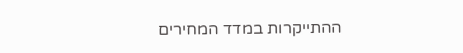ההתייקרות במדד המחירים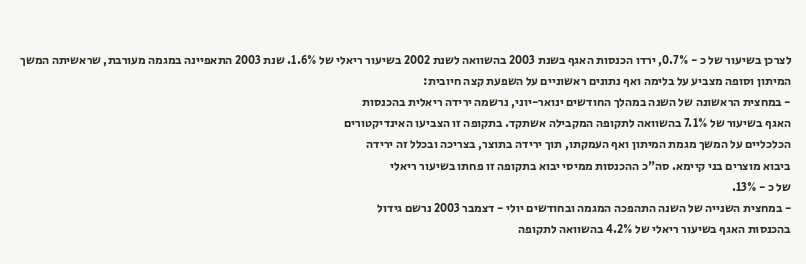לצרכן בשיעור של כ - 0.7%, ירדו הכנסות האגף בשנת 2003 בהשוואה לשנת 2002 בשיעור ריאלי של 1.6%. שנת 2003 התאפיינה במגמה מעורבת, שראשיתה המשך המיתון וסופה מצביע על בלימה ואף נתונים ראשוניים על השפעת קצה חיובית:
- במחצית הראשונה של השנה במהלך החודשים ינואר-יוני, נרשמה ירידה ריאלית בהכנסות
האגף בשיעור של 7.1% בהשוואה לתקופה המקבילה אשתקד. בתקופה זו הצביעו האינדיקטורים
הכלכליים על המשך מגמת המיתון ואף העמקתו, תוך ירידה בתוצר, בצריכה ובכלל זה ירידה
ביבוא מוצרים בני קיימא. סה"כ ההכנסות ממיסי יבוא בתקופה זו פחתו בשיעור ריאלי
של כ - 13%.
- במחצית השנייה של השנה התהפכה המגמה ובחודשים יולי - דצמבר 2003 נרשם גידול
בהכנסות האגף בשיעור ריאלי של 4.2% בהשוואה לתקופה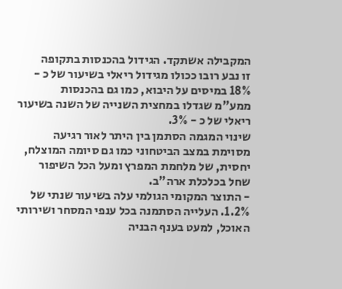המקבילה אשתקד. הגידול בהכנסות בתקופה
זו נבע רובו ככולו מגידול ריאלי בשיעור של כ - 18% במיסים על היבוא, כמו גם בהכנסות
ממע"מ שגדלו במחצית השנייה של השנה בשיעור ריאלי של כ - 3%.
שינוי המגמה הסתמן בין היתר לאור רגיעה מסוימת במצב הביטחוני כמו גם סיומה המוצלח, יחסית, של מלחמת המפרץ ומעל הכל השיפור שחל בכלכלת ארה"ב.
- התוצר המקומי הגולמי עלה בשיעור שנתי של 1.2%. העלייה הסתמנה בכל ענפי המסחר ושירותי
האוכל, למעט בענף הבניה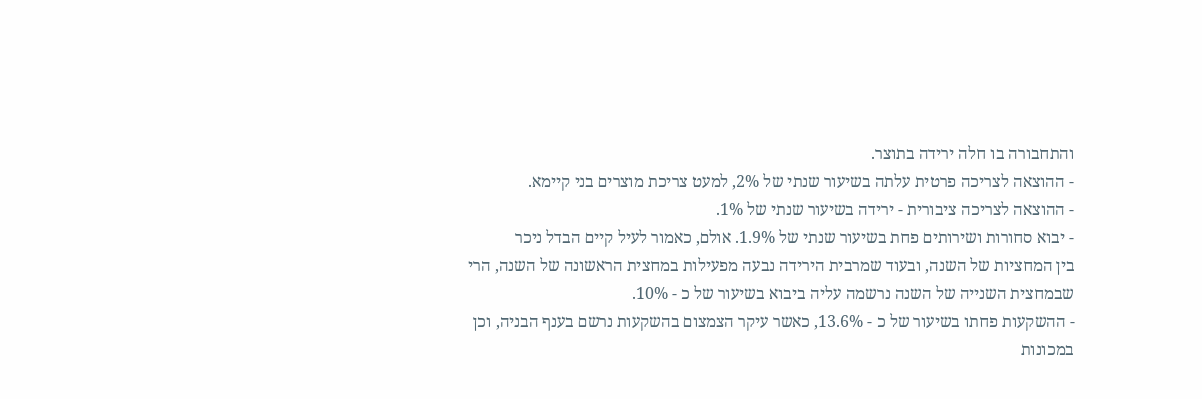והתחבורה בו חלה ירידה בתוצר.
- ההוצאה לצריכה פרטית עלתה בשיעור שנתי של 2%, למעט צריכת מוצרים בני קיימא.
- ההוצאה לצריכה ציבורית - ירידה בשיעור שנתי של 1%.
- יבוא סחורות ושירותים פחת בשיעור שנתי של 1.9%. אולם, כאמור לעיל קיים הבדל ניכר
בין המחציות של השנה, ובעוד שמרבית הירידה נבעה מפעילות במחצית הראשונה של השנה, הרי
שבמחצית השנייה של השנה נרשמה עליה ביבוא בשיעור של כ - 10%.
- ההשקעות פחתו בשיעור של כ - 13.6%, כאשר עיקר הצמצום בהשקעות נרשם בענף הבניה, וכן במכונות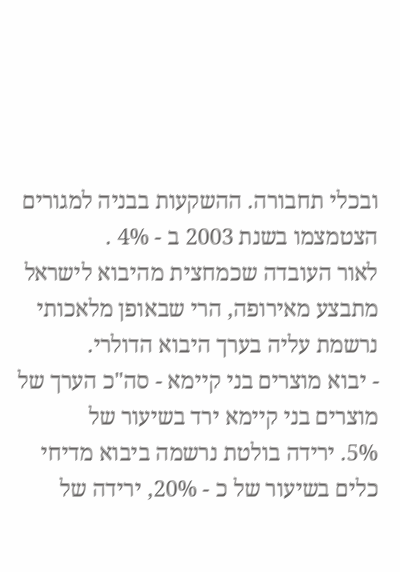ובכלי תחבורה. ההשקעות בבניה למגורים הצטמצמו בשנת 2003 ב - 4% .
לאור העובדה שכמחצית מהיבוא לישראל מתבצע מאירופה, הרי שבאופן מלאכותי נרשמת עליה בערך היבוא הדולרי.
- יבוא מוצרים בני קיימא - סה"כ הערך של מוצרים בני קיימא ירד בשיעור של
5%. ירידה בולטת נרשמה ביבוא מדיחי כלים בשיעור של כ - 20%, ירידה של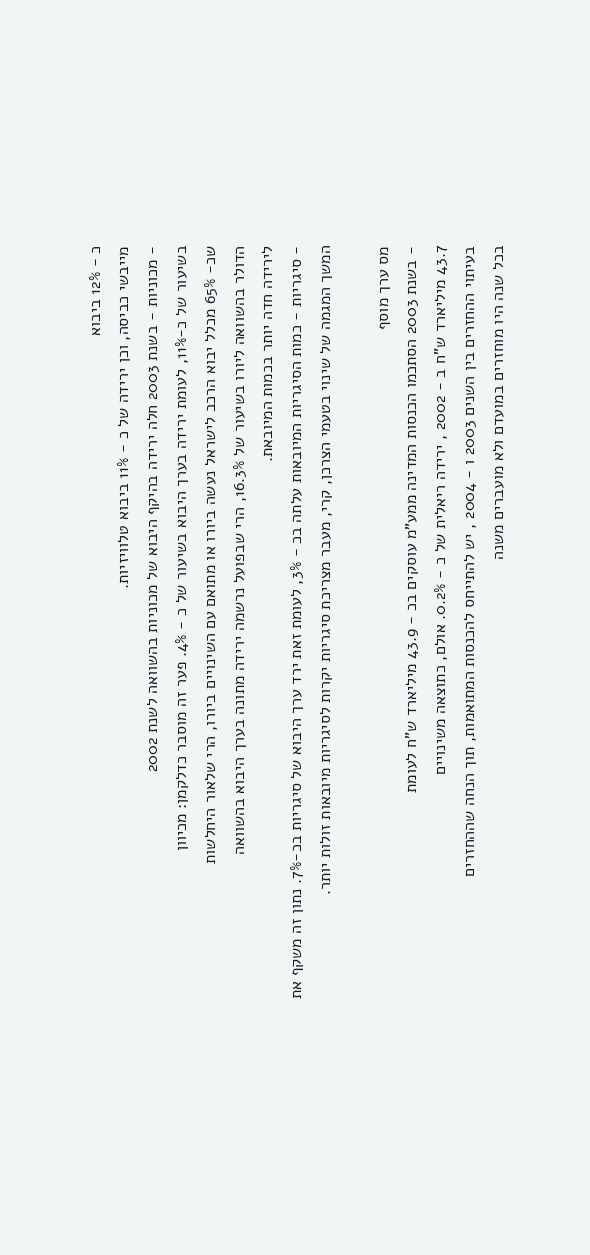כ - 12% ביבוא
מייבשי כביסה, וכן ירידה של כ - 11% ביבוא טלוויזיות.
- מכוניות - בשנת 2003 חלה ירידה בהיקף היבוא של מכוניות בהשוואה לשנת 2002
בשיעור של כ-11%, לעומת ירידה בערך היבוא בשיעור של כ - 4%. פער זה מוסבר כדלקמן: מכיוון
שכ- 65% מכלל יבוא הרכב לישראל נעשה ביורו או מתואם עם השינויים ביורו, הרי שלאור היחלשות
הדולר בהשוואה ליורו בשיעור של 16.3%, הרי שבפועל נרשמה ירידה מתונה בערך היבוא בהשוואה
לירידה חדה יותר בכמות המיובאת.
- סיגריות - כמות הסיגריות המיובאות עלתה בכ - 3%, לעומת זאת ירד ערך היבוא של סיגריות בכ-7%. נתון זה משקף את המשך המגמה של שינוי בטעמי הצרכן, קרי, מעבר מצריכת סיגריות יקרות לסיגריות מיובאות זולות יותר.

מס ערך מוסף
- בשנת 2003 הסתכמו הכנסות המדינה ממע"מ עוסקים בכ - 43.9 מיליארד ש"ח לעומת
43.7 מיליארד ש"ח ב - 2002 , ירידה ריאלית של כ - 0.2%. אולם, כתוצאה משינויים
בעיתוי ההחזרים בין השנים 2003 ו - 2004 , יש להתייחס להכנסות המתואמות, תוך הנחה שההחזרים
בכל שנה היו מוחזרים במועדם ולא מועברים משנה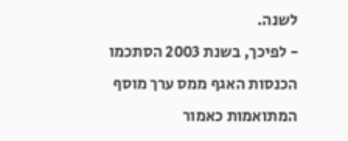לשנה.
- לפיכך, בשנת 2003 הסתכמו הכנסות האגף ממס ערך מוסף המתואמות כאמור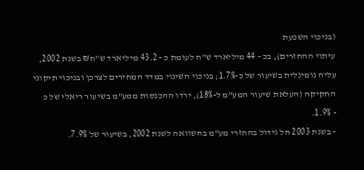(בניכוי השפעת
עיתוי ההחזרים), בכ - 44 מיליארד ש"ח לעומת כ - 43.2 מיליארד ש"ח₪ בשנת 2002,
עליה נומינלית בשיעור של כ-1.7%; בניכוי השינוי במדד המחירים לצרכן ובניכוי תיקוני
החקיקה (העלאת שיעור המע"מ ל-18%), ירדו ההכנסות ממע"מ בשיעור ריאלי של כ
- 1.9%.
- בשנת 2003 חל גידול בהחזרי מע"מ בהשוואה לשנת 2002, בשיעור של 7.9%.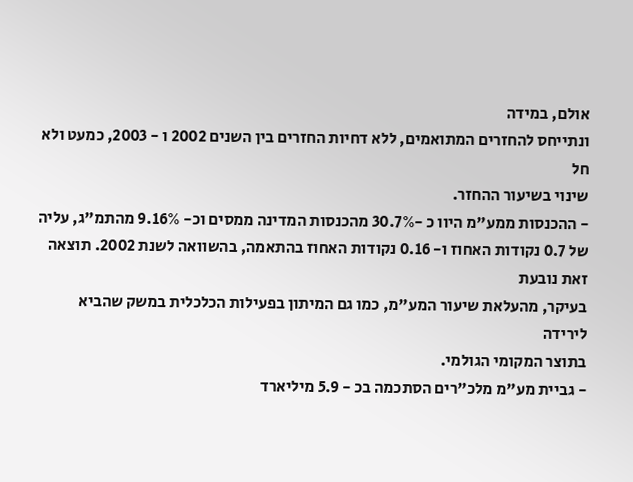אולם, במידה
ונתייחס להחזרים המתואמים, ללא דחיות החזרים בין השנים 2002 ו - 2003, כמעט ולא חל
שינוי בשיעור ההחזר.
- ההכנסות ממע"מ היוו כ -30.7% מהכנסות המדינה ממסים וכ- 9.16% מהתמ"ג, עליה
של 0.7 נקודות האחוז ו- 0.16 נקודות האחוז בהתאמה, בהשוואה לשנת 2002. תוצאה זאת נובעת
בעיקר, מהעלאת שיעור המע"מ, כמו גם המיתון בפעילות הכלכלית במשק שהביא לירידה
בתוצר המקומי הגולמי.
- גביית מע"מ מלכ"רים הסתכמה בכ - 5.9 מיליארד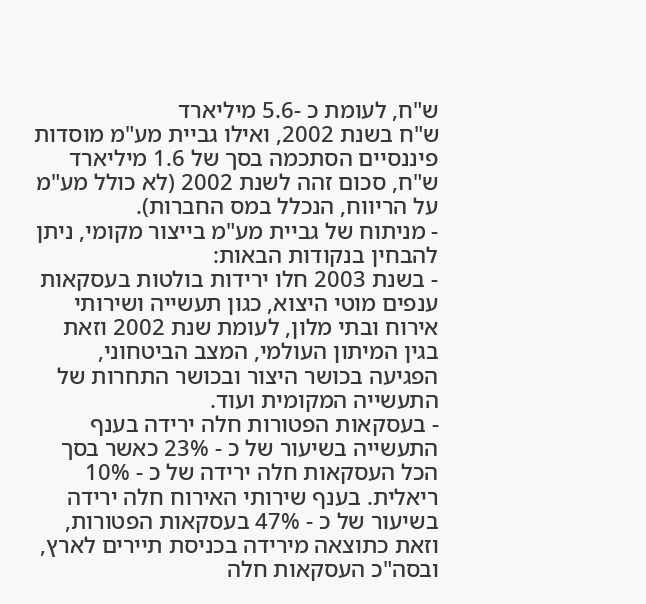ש"ח, לעומת כ -5.6 מיליארד
ש"ח בשנת 2002, ואילו גביית מע"מ מוסדות פיננסיים הסתכמה בסך של 1.6 מיליארד
ש"ח, סכום זהה לשנת 2002 (לא כולל מע"מ על הריווח, הנכלל במס החברות).
- מניתוח של גביית מע"מ בייצור מקומי, ניתן להבחין בנקודות הבאות:
- בשנת 2003 חלו ירידות בולטות בעסקאות ענפים מוטי היצוא, כגון תעשייה ושירותי אירוח ובתי מלון, לעומת שנת 2002 וזאת בגין המיתון העולמי, המצב הביטחוני, הפגיעה בכושר היצור ובכושר התחרות של התעשייה המקומית ועוד.
- בעסקאות הפטורות חלה ירידה בענף התעשייה בשיעור של כ - 23% כאשר בסך הכל העסקאות חלה ירידה של כ - 10% ריאלית. בענף שירותי האירוח חלה ירידה בשיעור של כ - 47% בעסקאות הפטורות, וזאת כתוצאה מירידה בכניסת תיירים לארץ, ובסה"כ העסקאות חלה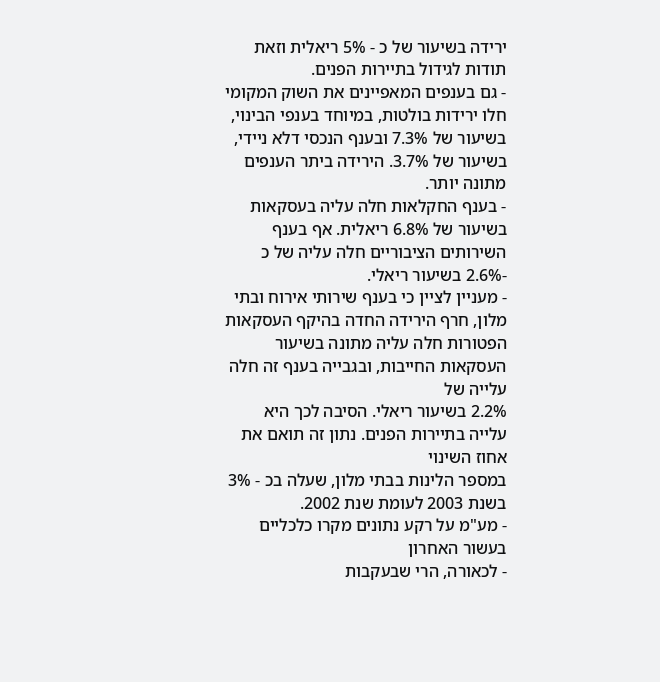ירידה בשיעור של כ - 5% ריאלית וזאת תודות לגידול בתיירות הפנים.
- גם בענפים המאפיינים את השוק המקומי חלו ירידות בולטות, במיוחד בענפי הבינוי, בשיעור של 7.3% ובענף הנכסי דלא ניידי, בשיעור של 3.7%. הירידה ביתר הענפים מתונה יותר.
- בענף החקלאות חלה עליה בעסקאות בשיעור של 6.8% ריאלית. אף בענף השירותים הציבוריים חלה עליה של כ -2.6% בשיעור ריאלי.
- מעניין לציין כי בענף שירותי אירוח ובתי מלון, חרף הירידה החדה בהיקף העסקאות
הפטורות חלה עליה מתונה בשיעור העסקאות החייבות, ובגבייה בענף זה חלה עלייה של
2.2% בשיעור ריאלי. הסיבה לכך היא עלייה בתיירות הפנים. נתון זה תואם את אחוז השינוי
במספר הלינות בבתי מלון, שעלה בכ - 3% בשנת 2003 לעומת שנת 2002.
- מע"מ על רקע נתונים מקרו כלכליים בעשור האחרון
- לכאורה, הרי שבעקבות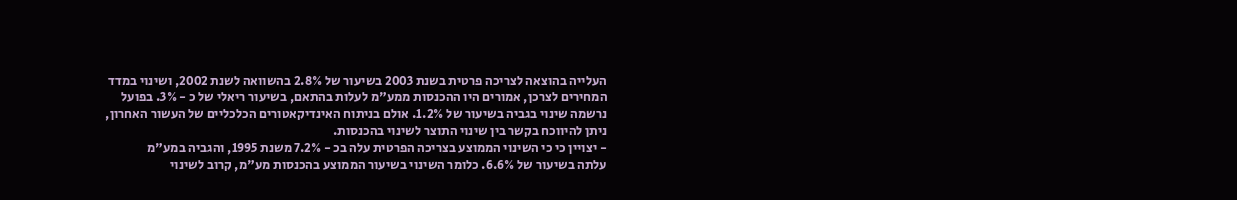העלייה בהוצאה לצריכה פרטית בשנת 2003 בשיעור של 2.8% בהשוואה לשנת 2002, ושינוי במדד המחירים לצרכן, אמורים היו ההכנסות ממע"מ לעלות בהתאם, בשיעור ריאלי של כ - 3%. בפועל נרשמה שינוי בגביה בשיעור של 1.2%. אולם בניתוח האינדיקאטורים הכלכליים של העשור האחרון, ניתן להיווכח בקשר בין שינוי התוצר לשינוי בהכנסות.
- יצויין כי כי השינוי הממוצע בצריכה הפרטית עלה בכ - 7.2% משנת 1995, והגביה במע"מ
עלתה בשיעור של 6.6%. כלומר השינוי בשיעור הממוצע בהכנסות מע"מ, קרוב לשינוי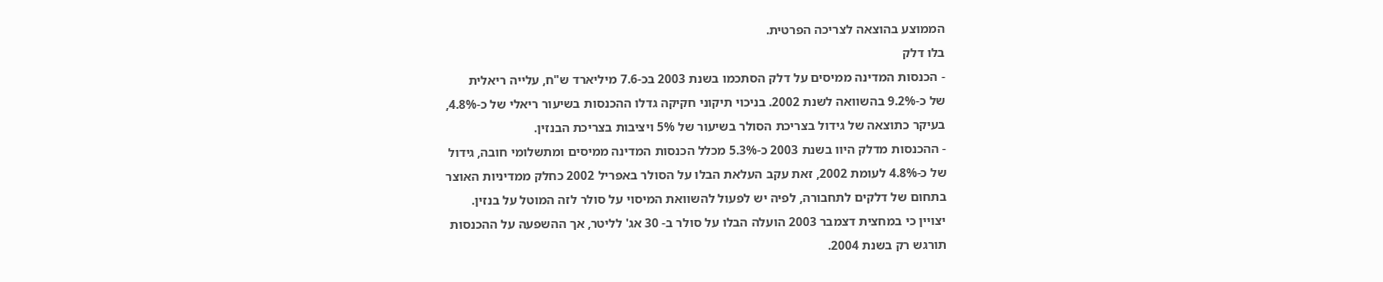הממוצע בהוצאה לצריכה הפרטית.
בלו דלק
- הכנסות המדינה ממיסים על דלק הסתכמו בשנת 2003 בכ-7.6 מיליארד ש"ח, עלייה ריאלית
של כ-9.2% בהשוואה לשנת 2002. בניכוי תיקוני חקיקה גדלו ההכנסות בשיעור ריאלי של כ-4.8%,
בעיקר כתוצאה של גידול בצריכת הסולר בשיעור של 5% ויציבות בצריכת הבנזין.
- ההכנסות מדלק היוו בשנת 2003 כ-5.3% מכלל הכנסות המדינה ממיסים ומתשלומי חובה, גידול
של כ-4.8% לעומת 2002, זאת עקב העלאת הבלו על הסולר באפריל 2002 כחלק ממדיניות האוצר
בתחום של דלקים לתחבורה, לפיה יש לפעול להשוואת המיסוי על סולר לזה המוטל על בנזין.
יצויין כי במחצית דצמבר 2003 הועלה הבלו על סולר ב- 30 אג' לליטר, אך ההשפעה על ההכנסות
תורגש רק בשנת 2004.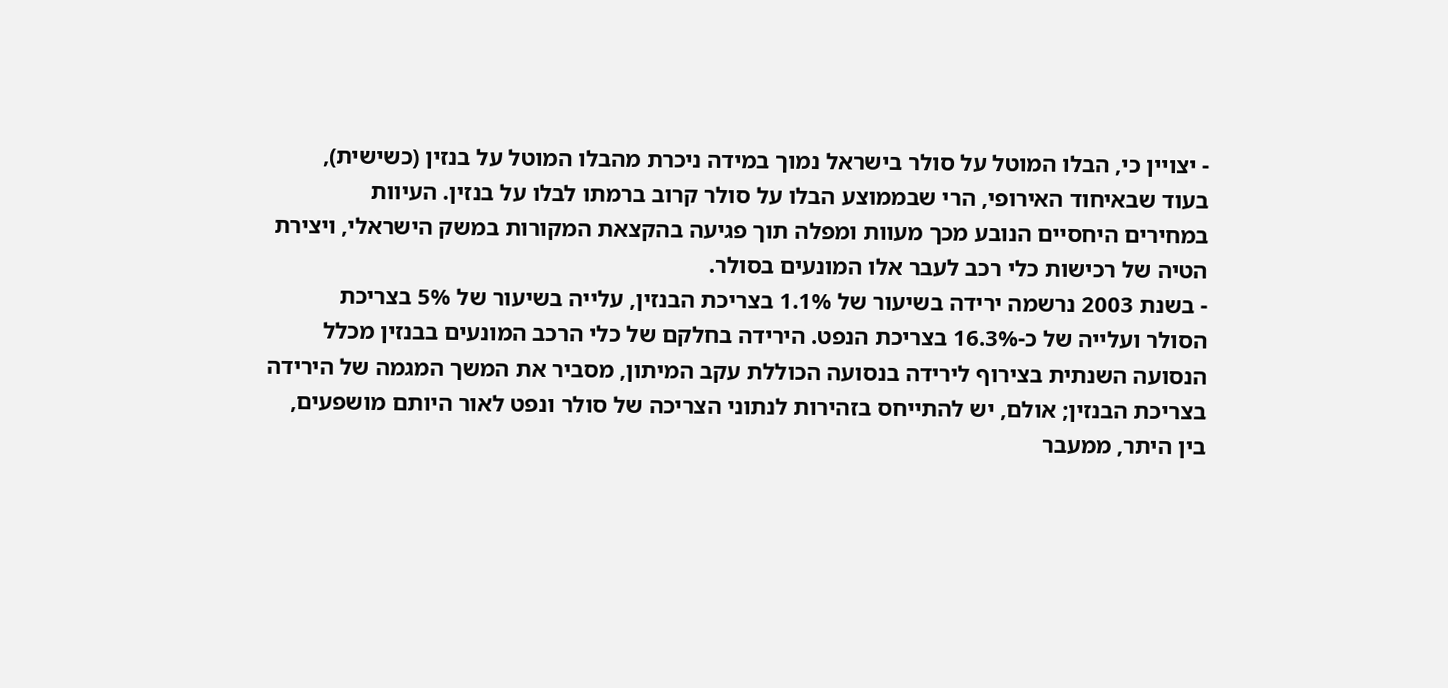- יצויין כי, הבלו המוטל על סולר בישראל נמוך במידה ניכרת מהבלו המוטל על בנזין (כשישית),
בעוד שבאיחוד האירופי, הרי שבממוצע הבלו על סולר קרוב ברמתו לבלו על בנזין. העיוות
במחירים היחסיים הנובע מכך מעוות ומפלה תוך פגיעה בהקצאת המקורות במשק הישראלי, ויצירת
הטיה של רכישות כלי רכב לעבר אלו המונעים בסולר.
- בשנת 2003 נרשמה ירידה בשיעור של 1.1% בצריכת הבנזין, עלייה בשיעור של 5% בצריכת
הסולר ועלייה של כ-16.3% בצריכת הנפט. הירידה בחלקם של כלי הרכב המונעים בבנזין מכלל
הנסועה השנתית בצירוף לירידה בנסועה הכוללת עקב המיתון, מסביר את המשך המגמה של הירידה
בצריכת הבנזין; אולם, יש להתייחס בזהירות לנתוני הצריכה של סולר ונפט לאור היותם מושפעים,
בין היתר, ממעבר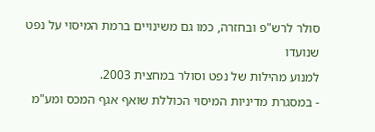סולר לרש"פ ובחזרה, כמו גם משינויים ברמת המיסוי על נפט שנועדו
למנוע מהילות של נפט וסולר במחצית 2003.
- במסגרת מדיניות המיסוי הכוללת שואף אגף המכס ומע"מ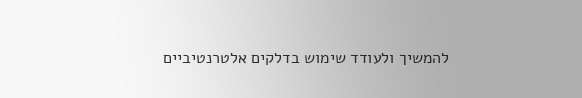להמשיך ולעודד שימוש בדלקים אלטרנטיביים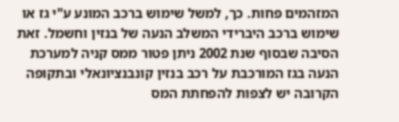המזהמים פחות. כך, למשל שימוש ברכב המונע ע"י גז או שימוש ברכב היברידי המשלב הנעה של בנזין וחשמל. זאת הסיבה שבסוף שנת 2002 ניתן פטור ממס קניה למערכת הנעה בגז המורכבת על רכב בנזין קונבנציונאלי ובתקופה הקרובה יש לצפות להפחתת המס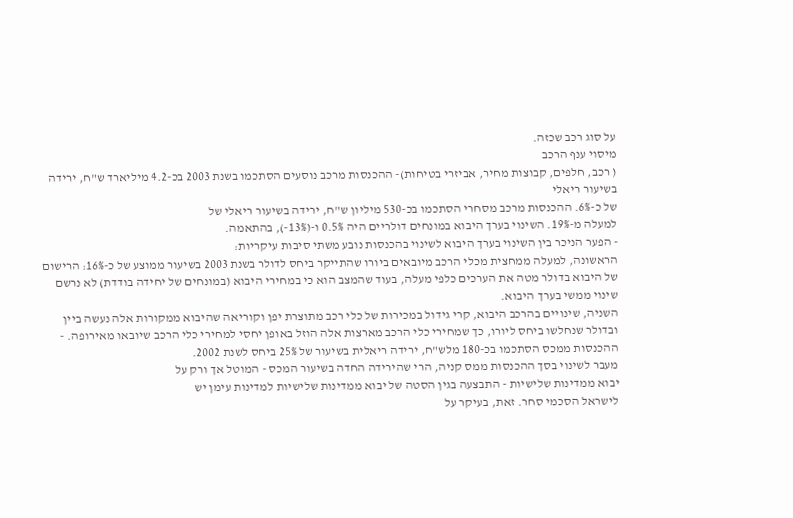על סוג רכב שכזה.
מיסוי ענף הרכב
( רכב, חלפים, קבוצות מחיר, אביזרי בטיחות)- ההכנסות מרכב נוסעים הסתכמו בשנת 2003 בכ-4.2 מיליארד ש"ח, ירידה בשיעור ריאלי
של כ-6%. ההכנסות מרכב מסחרי הסתכמו בכ-530 מיליון ש"ח, ירידה בשיעור ריאלי של
למעלה מ-19%. השינוי בערך היבוא במונחים דולריים היה 0.5% ו-(13%-), בהתאמה.
- הפער הניכר בין השינוי בערך היבוא לשינוי בהכנסות נובע משתי סיבות עיקריות:
הראשונה, למעלה ממחצית מכלי הרכב מיובאים ביורו שהתייקר ביחס לדולר בשנת 2003 בשיעור ממוצע של כ-16%: הרישום של היבוא בדולר מטה את הערכים כלפי מעלה, בעוד שהמצב הוא כי במחירי היבוא (במונחים של יחידה בודדת) לא נרשם שינוי ממשי בערך היבוא.
השניה, שינויים בהרכב היבוא, קרי גידול במכירות של כלי רכב מתוצרת יפן וקוריאה שהיבוא ממקורות אלה נעשה ביין ובדולר שנחלשו ביחס ליורו, כך שמחירי כלי הרכב מארצות אלה הוזל באופן יחסי למחירי כלי הרכב שיובאו מאירופה. - ההכנסות ממכס הסתכמו בכ-180 מלש"ח, ירידה ריאלית בשיעור של 25% ביחס לשנת 2002.
מעבר לשינוי בסך ההכנסות ממס קניה, הרי שהירידה החדה בשיעור המכס - המוטל אך ורק על
יבוא ממדינות שלישיות - התבצעה בגין הסטה של יבוא ממדינות שלישיות למדינות עימן יש
לישראל הסכמי סחר. זאת, בעיקר על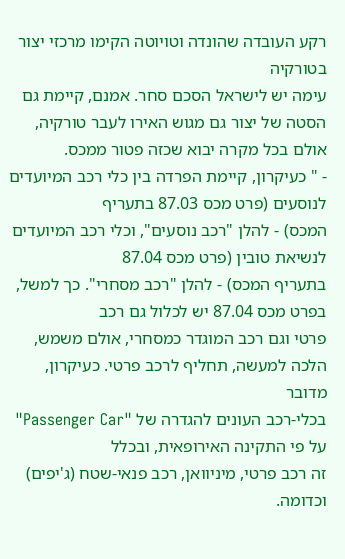רקע העובדה שהונדה וטויוטה הקימו מרכזי יצור בטורקיה
עימה יש לישראל הסכם סחר. אמנם, קיימת גם הסטה של יצור גם מגוש האירו לעבר טורקיה,
אולם בכל מקרה יבוא שכזה פטור ממכס.
- " כעיקרון, קיימת הפרדה בין כלי רכב המיועדים לנוסעים (פרט מכס 87.03 בתעריף
המכס) - להלן "רכב נוסעים", וכלי רכב המיועדים לנשיאת טובין (פרט מכס 87.04
בתעריף המכס) - להלן "רכב מסחרי". כך למשל, בפרט מכס 87.04 יש לכלול גם רכב
פרטי וגם רכב המוגדר כמסחרי, אולם משמש, הלכה למעשה, תחליף לרכב פרטי. כעיקרון, מדובר
בכלי-רכב העונים להגדרה של "Passenger Car" על פי התקינה האירופאית, ובכלל
זה רכב פרטי, מיניוואן, רכב פנאי-שטח (ג'יפים) וכדומה.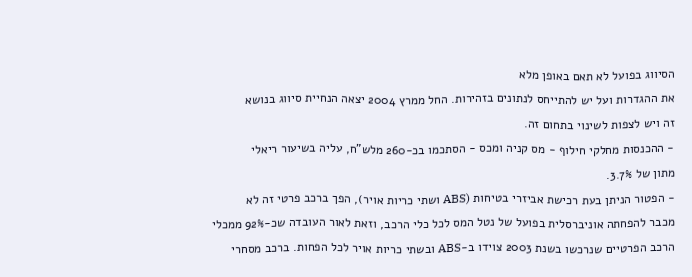הסיווג בפועל לא תאם באופן מלא
את ההגדרות ועל יש להתייחס לנתונים בזהירות. החל ממרץ 2004 יצאה הנחיית סיווג בנושא
זה ויש לצפות לשינוי בתחום זה.
- ההכנסות מחלקי חילוף - מס קניה ומכס - הסתכמו בכ-260 מלש"ח, עליה בשיעור ריאלי
מתון של 3.7%.
- הפטור הניתן בעת רכישת אביזרי בטיחות (ABS ושתי כריות אויר), הפך ברכב פרטי זה לא
מכבר להפחתה אוניברסלית בפועל של נטל המס לכל כלי הרכב, וזאת לאור העובדה שכ-92% ממכלי
הרכב הפרטיים שנרכשו בשנת 2003 צוידו ב-ABS ובשתי כריות אויר לכל הפחות. ברכב מסחרי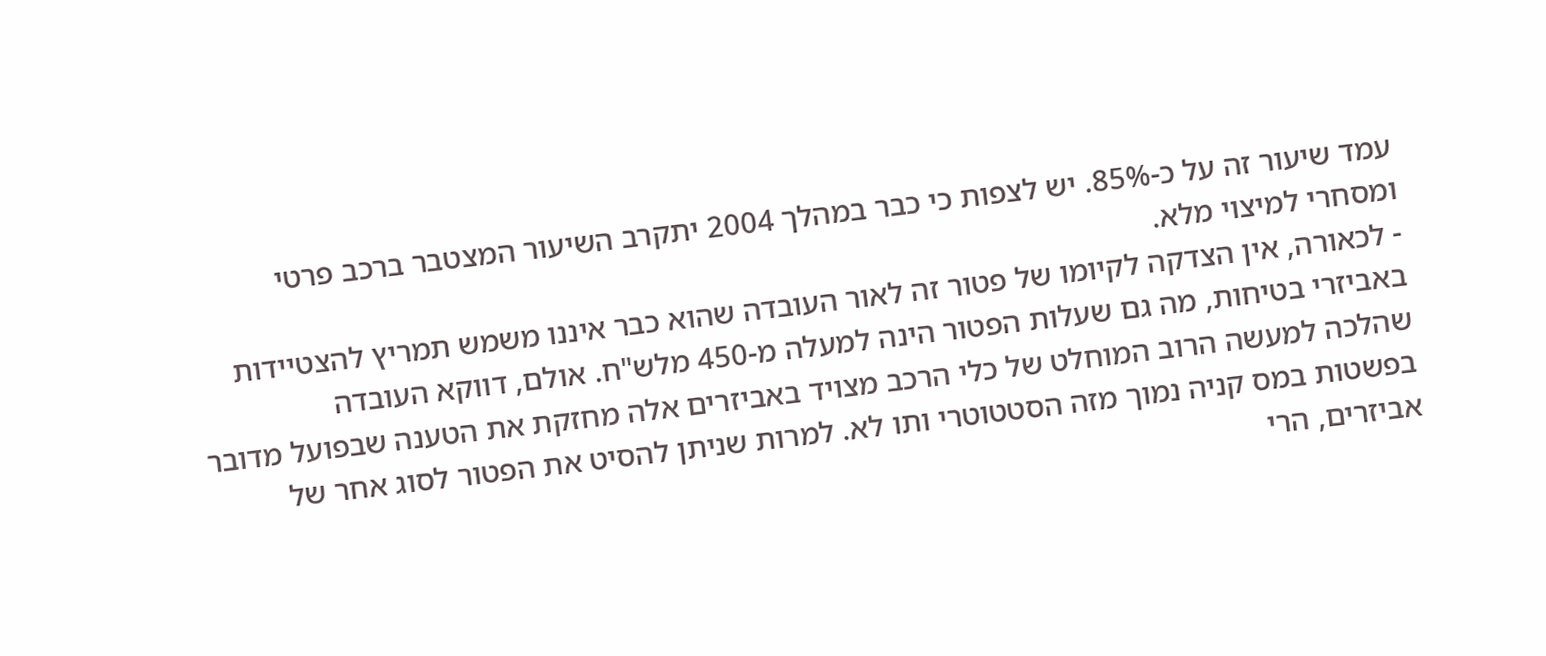עמד שיעור זה על כ-85%. יש לצפות כי כבר במהלך 2004 יתקרב השיעור המצטבר ברכב פרטי
ומסחרי למיצוי מלא.
- לכאורה, אין הצדקה לקיומו של פטור זה לאור העובדה שהוא כבר איננו משמש תמריץ להצטיידות
באביזרי בטיחות, מה גם שעלות הפטור הינה למעלה מ-450 מלש"ח. אולם, דווקא העובדה
שהלכה למעשה הרוב המוחלט של כלי הרכב מצויד באביזרים אלה מחזקת את הטענה שבפועל מדובר
בפשטות במס קניה נמוך מזה הסטטוטרי ותו לא. למרות שניתן להסיט את הפטור לסוג אחר של
אביזרים, הרי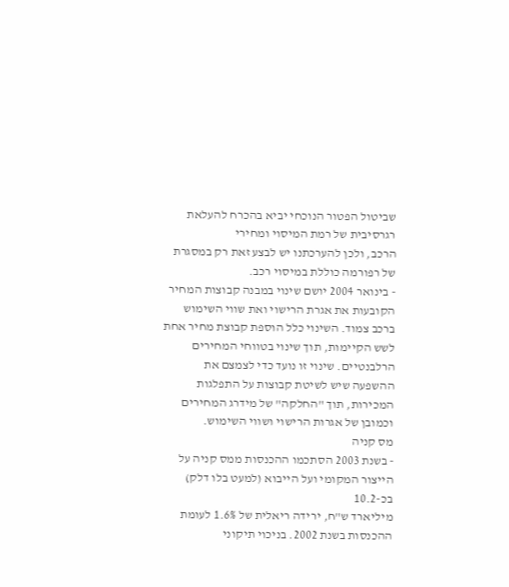שביטול הפטור הנוכחי יביא בהכרח להעלאת רגרסיבית של רמת המיסוי ומחירי
הרכב, ולכן להערכתנו יש לבצע זאת רק במסגרת של רפורמה כוללת במיסוי רכב.
- בינואר 2004 יושם שינוי במבנה קבוצות המחיר הקובעות את אגרת הרישוי ואת שווי השימוש ברכב צמוד. השינוי כלל הוספת קבוצת מחיר אחת לשש הקיימות, תוך שינוי בטווחי המחירים הרלבנטיים. שינוי זו נועד כדי לצמצם את ההשפעה שיש לשיטת קבוצות על התפלגות המכירות, תוך "החלקה" של מידרג המחירים וכמובן של אגרות הרישוי ושווי השימוש.
מס קניה
- בשנת 2003 הסתכמו ההכנסות ממס קניה על הייצור המקומי ועל הייבוא (למעט בלו דלק) בכ-10.2
מיליארד ש"ח, ירידה ריאלית של 1.6% לעומת ההכנסות בשנת 2002. בניכוי תיקוני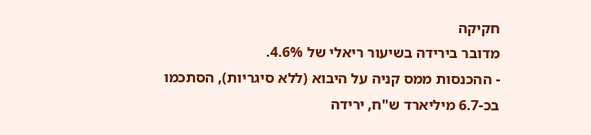חקיקה
מדובר בירידה בשיעור ריאלי של 4.6%.
- ההכנסות ממס קניה על היבוא (ללא סיגריות), הסתכמו בכ-6.7 מיליארד ש"ח, ירידה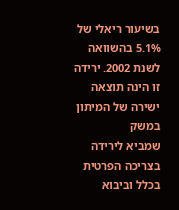בשיעור ריאלי של 5.1% בהשוואה לשנת 2002. ירידה זו הינה תוצאה ישירה של המיתון במשק
שמביא לירידה בצריכה הפרטית בכלל וביבוא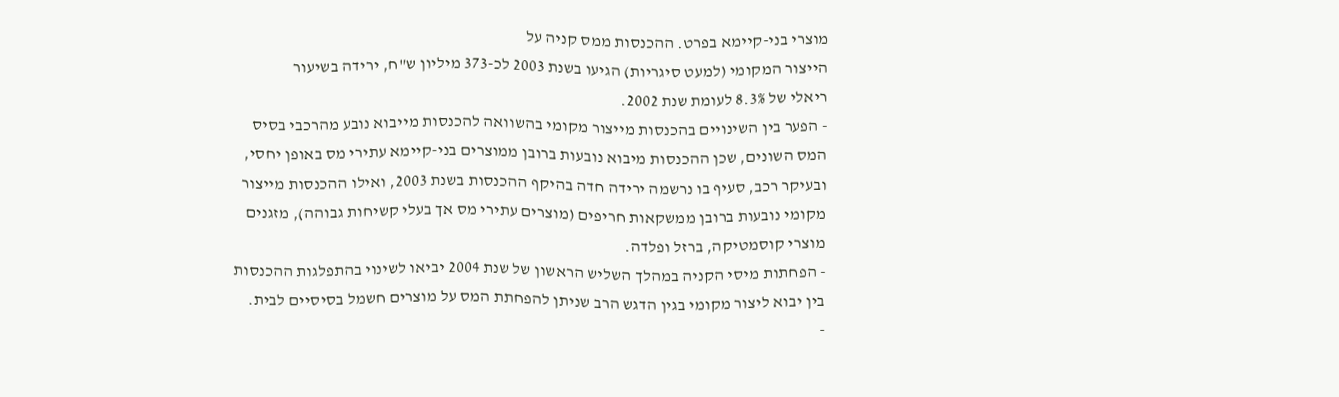מוצרי בני-קיימא בפרט. ההכנסות ממס קניה על
הייצור המקומי (למעט סיגריות) הגיעו בשנת 2003 לכ-373 מיליון ש"ח, ירידה בשיעור
ריאלי של 8.3% לעומת שנת 2002.
- הפער בין השינויים בהכנסות מייצור מקומי בהשוואה להכנסות מייבוא נובע מהרכבי בסיס
המס השונים, שכן ההכנסות מיבוא נובעות ברובן ממוצרים בני-קיימא עתירי מס באופן יחסי,
ובעיקר רכב, סעיף בו נרשמה ירידה חדה בהיקף ההכנסות בשנת 2003, ואילו ההכנסות מייצור
מקומי נובעות ברובן ממשקאות חריפים (מוצרים עתירי מס אך בעלי קשיחות גבוהה), מזגנים
מוצרי קוסמטיקה, ברזל ופלדה.
- הפחתות מיסי הקניה במהלך השליש הראשון של שנת 2004 יביאו לשינוי בהתפלגות ההכנסות
בין יבוא ליצור מקומי בגין הדגש הרב שניתן להפחתת המס על מוצרים חשמל בסיסיים לבית.
-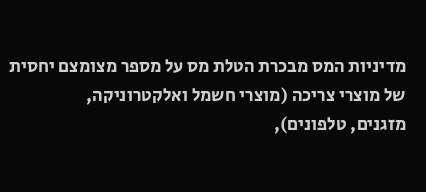מדיניות המס מבכרת הטלת מס על מספר מצומצם יחסית של מוצרי צריכה (מוצרי חשמל ואלקטרוניקה,
מזגנים, טלפונים),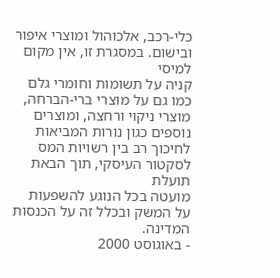כלי-רכב, אלכוהול ומוצרי איפור ובישום. במסגרת זו, אין מקום למיסי
קניה על תשומות וחומרי גלם כמו גם על מוצרי ברי-הברחה, מוצרי ניקוי ורחצה, ומוצרים
נוספים כגון נורות המביאות לחיכוך רב בין רשויות המס לסקטור העיסקי, תוך הבאת תועלת
מועטה בכל הנוגע להשפעות על המשק ובכלל זה על הכנסות המדינה.
- באוגוסט 2000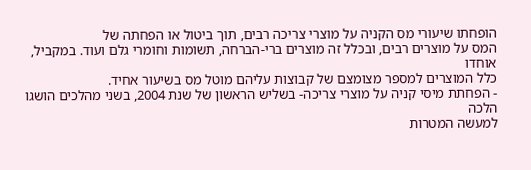הופחתו שיעורי מס הקניה על מוצרי צריכה רבים, תוך ביטול או הפחתה של
המס על מוצרים רבים, ובכלל זה מוצרים ברי-הברחה, תשומות וחומרי גלם ועוד. במקביל, אוחדו
כלל המוצרים למספר מצומצם של קבוצות עליהם מוטל מס בשיעור אחיד.
- הפחתת מיסי קניה על מוצרי צריכה- בשליש הראשון של שנת 2004, בשני מהלכים הושגו הלכה
למעשה המטרות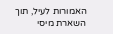האמורות לעיל, תוך השארת מיסי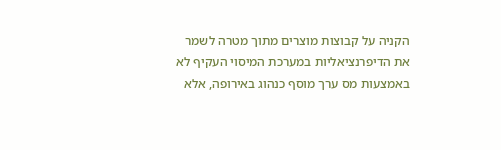הקניה על קבוצות מוצרים מתוך מטרה לשמר
את הדיפרנציאליות במערכת המיסוי העקיף לא באמצעות מס ערך מוסף כנהוג באירופה, אלא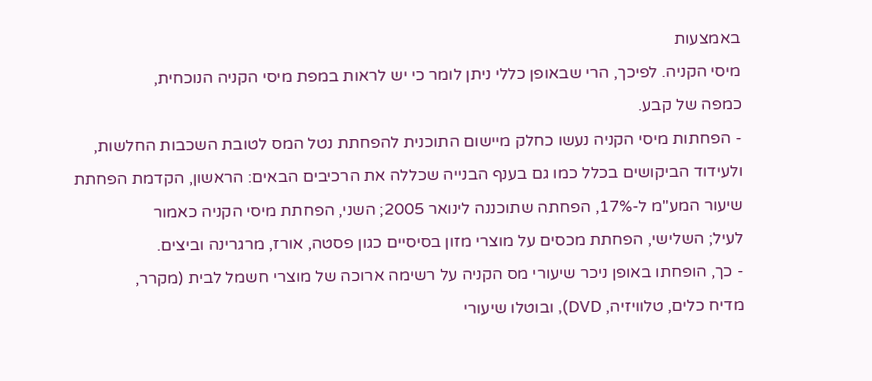באמצעות
מיסי הקניה. לפיכך, הרי שבאופן כללי ניתן לומר כי יש לראות במפת מיסי הקניה הנוכחית,
כמפה של קבע.
- הפחתות מיסי הקניה נעשו כחלק מיישום התוכנית להפחתת נטל המס לטובת השכבות החלשות,
ולעידוד הביקושים בכלל כמו גם בענף הבנייה שכללה את הרכיבים הבאים: הראשון, הקדמת הפחתת
שיעור המע"מ ל-17%, הפחתה שתוכננה לינואר 2005; השני, הפחתת מיסי הקניה כאמור
לעיל; השלישי, הפחתת מכסים על מוצרי מזון בסיסיים כגון פסטה, אורז, מרגרינה וביצים.
- כך, הופחתו באופן ניכר שיעורי מס הקניה על רשימה ארוכה של מוצרי חשמל לבית (מקרר,
מדיח כלים, טלוויזיה, DVD), ובוטלו שיעורי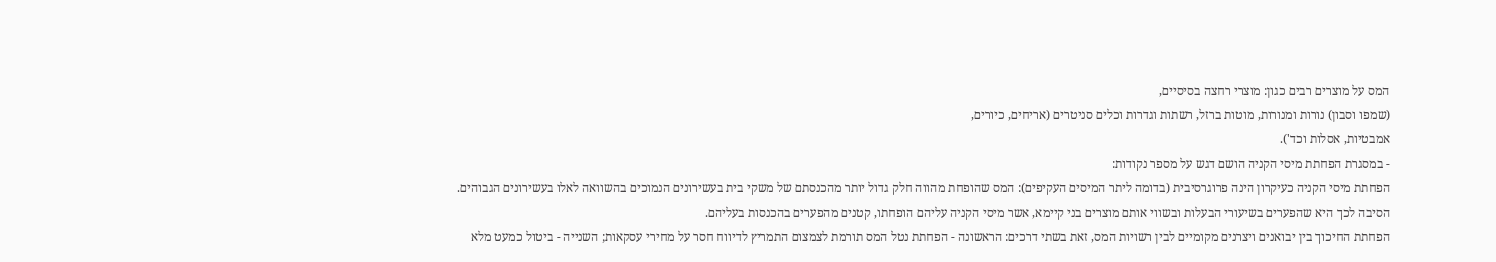המס על מוצרים רבים כגון: מוצרי רחצה בסיסיים,
(שמפו וסבון) נורות ומנורות, מוטות ברזל, רשתות וגדרות וכלים סניטרים (אריחים, כיורים,
אמבטיות, אסלות וכד').
- במסגרת הפחתת מיסי הקניה הושם דגש על מספר נקודות:
הפחתת מיסי הקניה כעיקרון הינה פרוגרסיבית (בדומה ליתר המיסים העקיפים): המס שהופחת מהווה חלק גדול יותר מהכנסתם של משקי בית בעשירונים הנמוכים בהשוואה לאלו בעשירונים הגבוהים. הסיבה לכך היא שהפערים בשיעורי הבעלות ובשווי אותם מוצרים בני קיימא, אשר מיסי הקניה עליהם הופחתו, קטנים מהפערים בהכנסות בעליהם.
הפחתת החיכוך בין יבואנים ויצרנים מקומיים לבין רשויות המס, זאת בשתי דרכים: הראשונה - הפחתת נטל המס תורמת לצמצום התמריץ לדיווח חסר על מחירי עסקאות; השנייה - ביטול כמעט מלא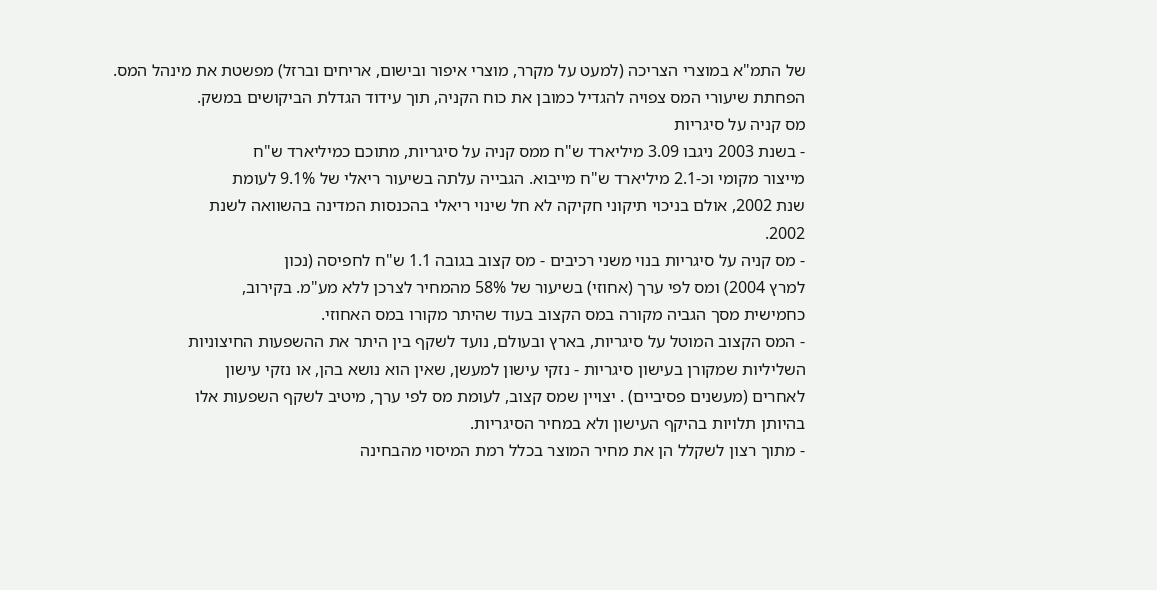של התמ"א במוצרי הצריכה (למעט על מקרר, מוצרי איפור ובישום, אריחים וברזל) מפשטת את מינהל המס.
הפחתת שיעורי המס צפויה להגדיל כמובן את כוח הקניה, תוך עידוד הגדלת הביקושים במשק.
מס קניה על סיגריות
- בשנת 2003 ניגבו 3.09 מיליארד ש"ח ממס קניה על סיגריות, מתוכם כמיליארד ש"ח
מייצור מקומי וכ-2.1 מיליארד ש"ח מייבוא. הגבייה עלתה בשיעור ריאלי של 9.1% לעומת
שנת 2002, אולם בניכוי תיקוני חקיקה לא חל שינוי ריאלי בהכנסות המדינה בהשוואה לשנת
2002.
- מס קניה על סיגריות בנוי משני רכיבים - מס קצוב בגובה 1.1 ש"ח לחפיסה (נכון
למרץ 2004) ומס לפי ערך (אחוזי) בשיעור של 58% מהמחיר לצרכן ללא מע"מ. בקירוב,
כחמישית מסך הגביה מקורה במס הקצוב בעוד שהיתר מקורו במס האחוזי.
- המס הקצוב המוטל על סיגריות, בארץ ובעולם, נועד לשקף בין היתר את ההשפעות החיצוניות
השליליות שמקורן בעישון סיגריות - נזקי עישון למעשן, שאין הוא נושא בהן, או נזקי עישון
לאחרים (מעשנים פסיביים) . יצויין שמס קצוב, לעומת מס לפי ערך, מיטיב לשקף השפעות אלו
בהיותן תלויות בהיקף העישון ולא במחיר הסיגריות.
- מתוך רצון לשקלל הן את מחיר המוצר בכלל רמת המיסוי מהבחינה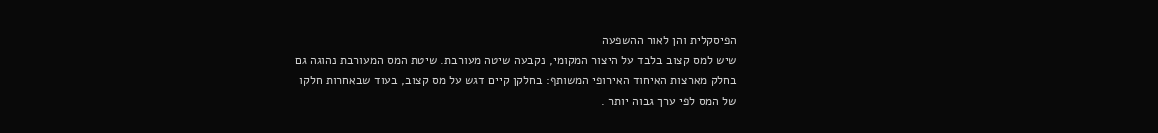הפיסקלית והן לאור ההשפעה
שיש למס קצוב בלבד על היצור המקומי, נקבעה שיטה מעורבת. שיטת המס המעורבת נהוגה גם
בחלק מארצות האיחוד האירופי המשותף: בחלקן קיים דגש על מס קצוב, בעוד שבאחרות חלקו
של המס לפי ערך גבוה יותר .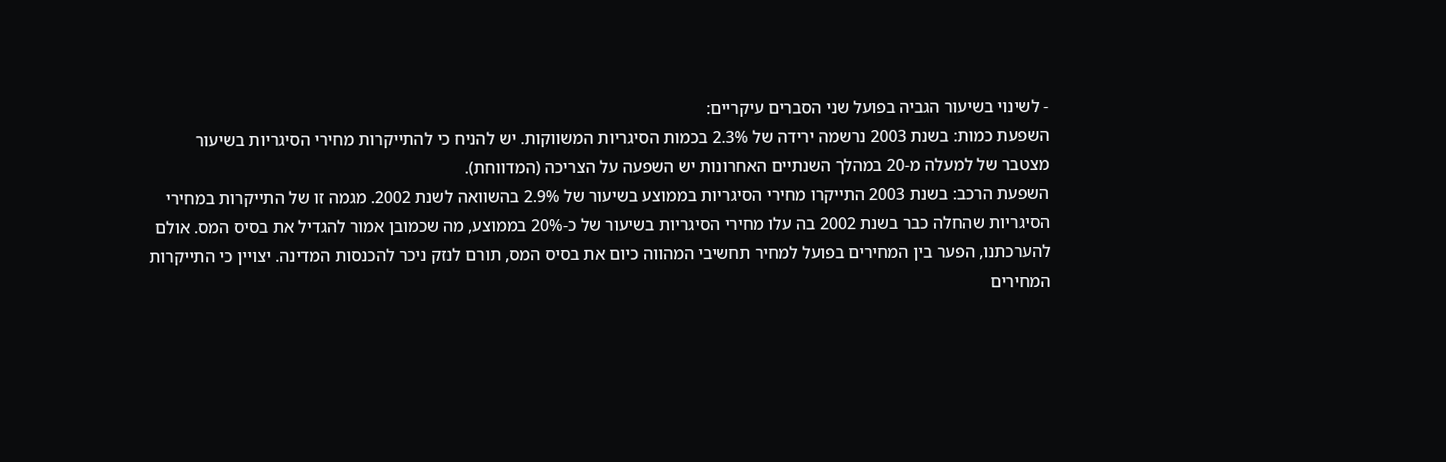- לשינוי בשיעור הגביה בפועל שני הסברים עיקריים:
השפעת כמות: בשנת 2003 נרשמה ירידה של 2.3% בכמות הסיגריות המשווקות. יש להניח כי להתייקרות מחירי הסיגריות בשיעור מצטבר של למעלה מ-20 במהלך השנתיים האחרונות יש השפעה על הצריכה (המדווחת).
השפעת הרכב: בשנת 2003 התייקרו מחירי הסיגריות בממוצע בשיעור של 2.9% בהשוואה לשנת 2002. מגמה זו של התייקרות במחירי הסיגריות שהחלה כבר בשנת 2002 בה עלו מחירי הסיגריות בשיעור של כ-20% בממוצע, מה שכמובן אמור להגדיל את בסיס המס. אולם להערכתנו, הפער בין המחירים בפועל למחיר תחשיבי המהווה כיום את בסיס המס, תורם לנזק ניכר להכנסות המדינה. יצויין כי התייקרות המחירים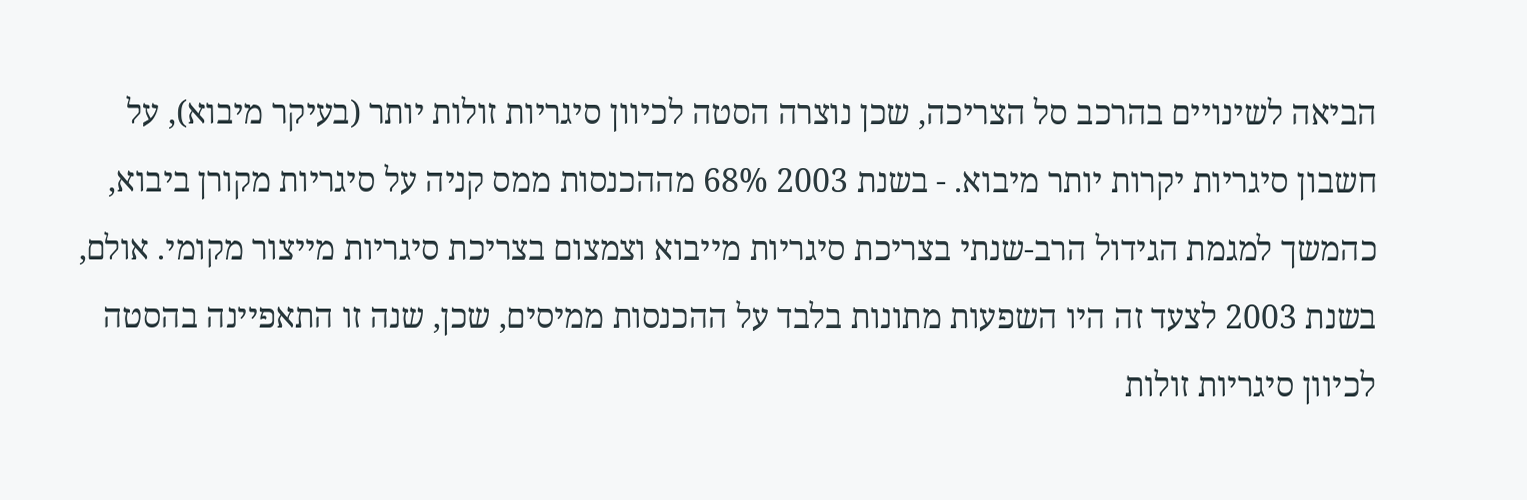הביאה לשינויים בהרכב סל הצריכה, שכן נוצרה הסטה לכיוון סיגריות זולות יותר (בעיקר מיבוא), על חשבון סיגריות יקרות יותר מיבוא. - בשנת 2003 68% מההכנסות ממס קניה על סיגריות מקורן ביבוא, כהמשך למגמת הגידול הרב-שנתי בצריכת סיגריות מייבוא וצמצום בצריכת סיגריות מייצור מקומי. אולם, בשנת 2003 לצעד זה היו השפעות מתונות בלבד על ההכנסות ממיסים, שכן, שנה זו התאפיינה בהסטה לכיוון סיגריות זולות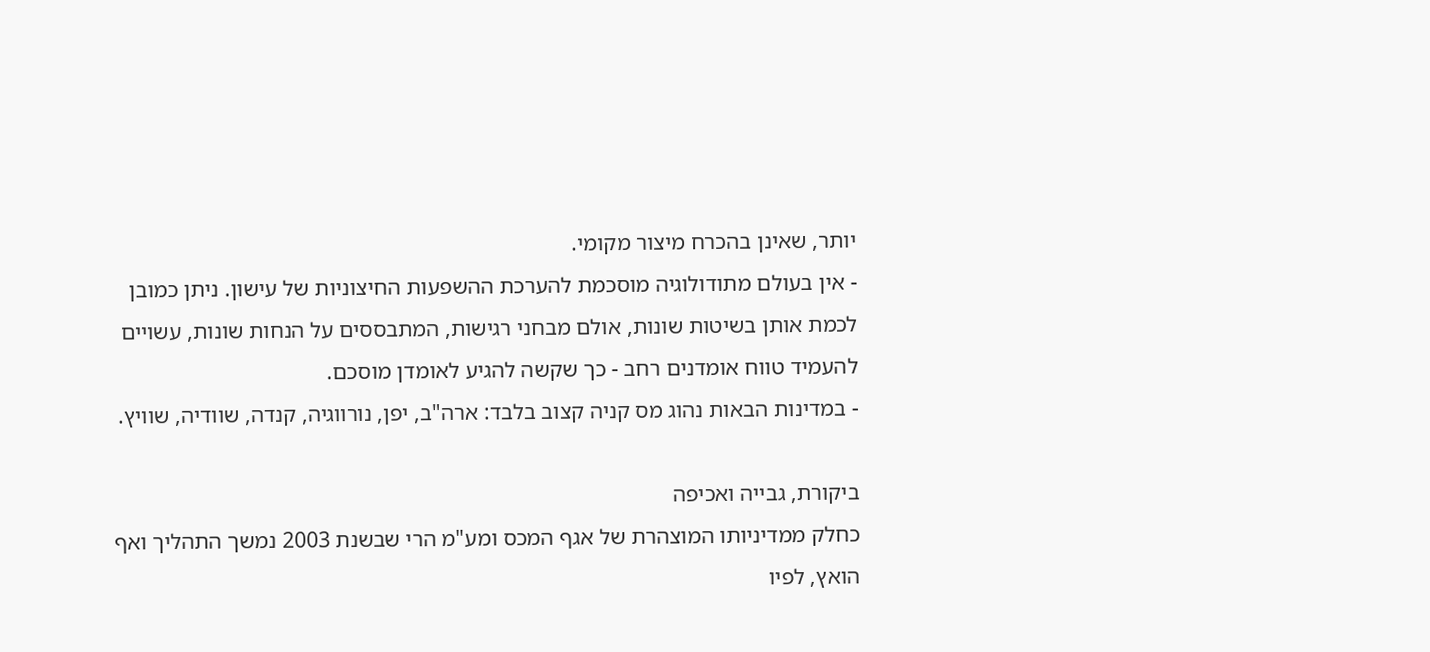יותר, שאינן בהכרח מיצור מקומי.
- אין בעולם מתודולוגיה מוסכמת להערכת ההשפעות החיצוניות של עישון. ניתן כמובן לכמת אותן בשיטות שונות, אולם מבחני רגישות, המתבססים על הנחות שונות, עשויים להעמיד טווח אומדנים רחב - כך שקשה להגיע לאומדן מוסכם.
- במדינות הבאות נהוג מס קניה קצוב בלבד: ארה"ב, יפן, נורווגיה, קנדה, שוודיה, שוויץ.

ביקורת, גבייה ואכיפה
כחלק ממדיניותו המוצהרת של אגף המכס ומע"מ הרי שבשנת 2003 נמשך התהליך ואף הואץ, לפיו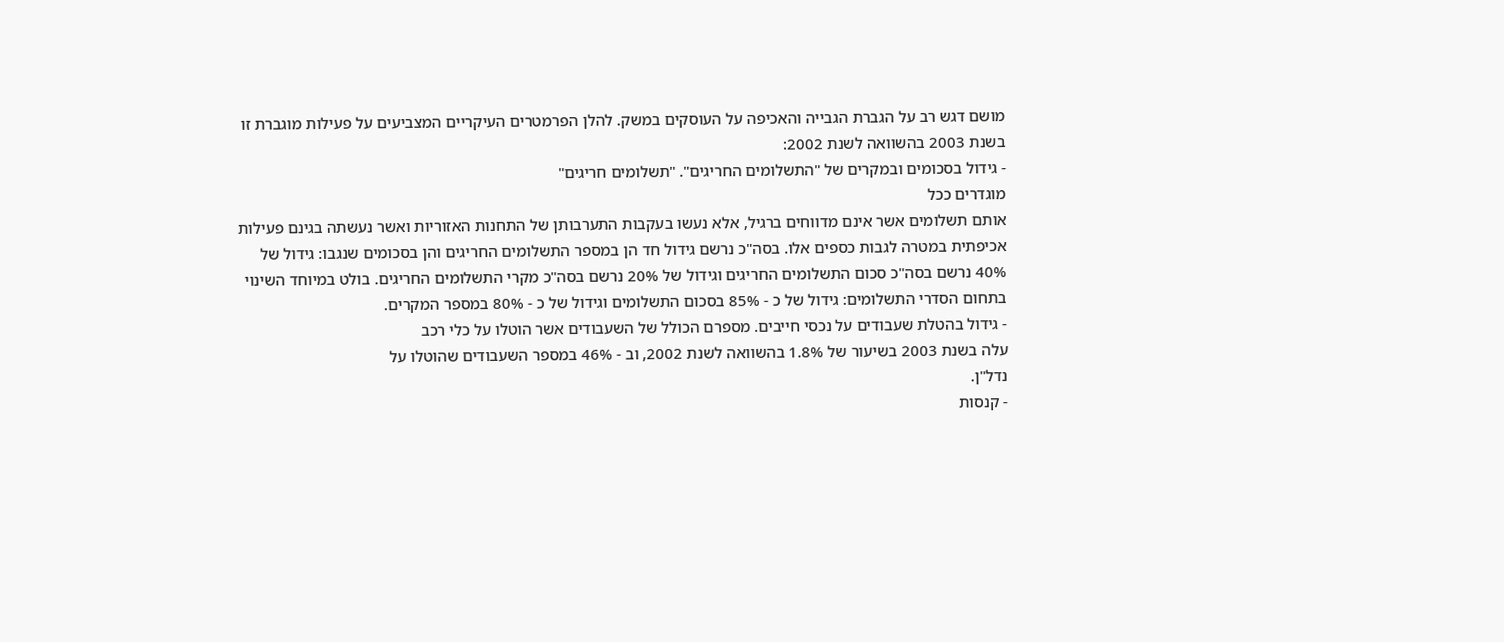מושם דגש רב על הגברת הגבייה והאכיפה על העוסקים במשק. להלן הפרמטרים העיקריים המצביעים על פעילות מוגברת זו בשנת 2003 בהשוואה לשנת 2002:
- גידול בסכומים ובמקרים של "התשלומים החריגים". "תשלומים חריגים"
מוגדרים ככל
אותם תשלומים אשר אינם מדווחים ברגיל, אלא נעשו בעקבות התערבותן של התחנות האזוריות ואשר נעשתה בגינם פעילות אכיפתית במטרה לגבות כספים אלו. בסה"כ נרשם גידול חד הן במספר התשלומים החריגים והן בסכומים שנגבו: גידול של 40% נרשם בסה"כ סכום התשלומים החריגים וגידול של 20% נרשם בסה"כ מקרי התשלומים החריגים. בולט במיוחד השינוי בתחום הסדרי התשלומים: גידול של כ - 85% בסכום התשלומים וגידול של כ - 80% במספר המקרים.
- גידול בהטלת שעבודים על נכסי חייבים. מספרם הכולל של השעבודים אשר הוטלו על כלי רכב
עלה בשנת 2003 בשיעור של 1.8% בהשוואה לשנת 2002, וב - 46% במספר השעבודים שהוטלו על
נדל"ן.
- קנסות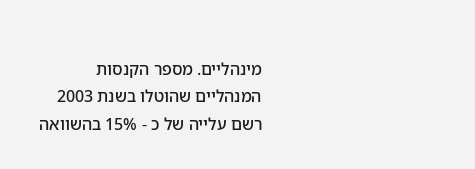מינהליים. מספר הקנסות המנהליים שהוטלו בשנת 2003 רשם עלייה של כ - 15% בהשוואה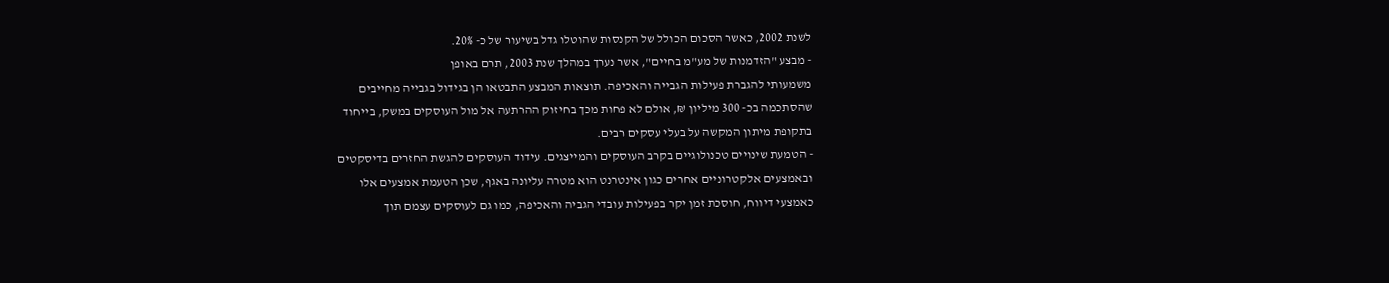לשנת 2002, כאשר הסכום הכולל של הקנסות שהוטלו גדל בשיעור של כ- 20%.
- מבצע "הזדמנות של מע"מ בחיים", אשר נערך במהלך שנת 2003, תרם באופן
משמעותי להגברת פעילות הגבייה והאכיפה. תוצאות המבצע התבטאו הן בגידול בגבייה מחייבים
שהסתכמה בכ- 300 מיליון ₪, אולם לא פחות מכך בחיזוק ההרתעה אל מול העוסקים במשק, בייחוד
בתקופת מיתון המקשה על בעלי עסקים רבים.
- הטמעת שינויים טכנולוגיים בקרב העוסקים והמייצגים. עידוד העוסקים להגשת החזרים בדיסקטים
ובאמצעים אלקטרוניים אחרים כגון אינטרנט הוא מטרה עליונה באגף, שכן הטעמת אמצעים אלו
כאמצעי דיווח, חוסכת זמן יקר בפעילות עובדי הגביה והאכיפה, כמו גם לעוסקים עצמם תוך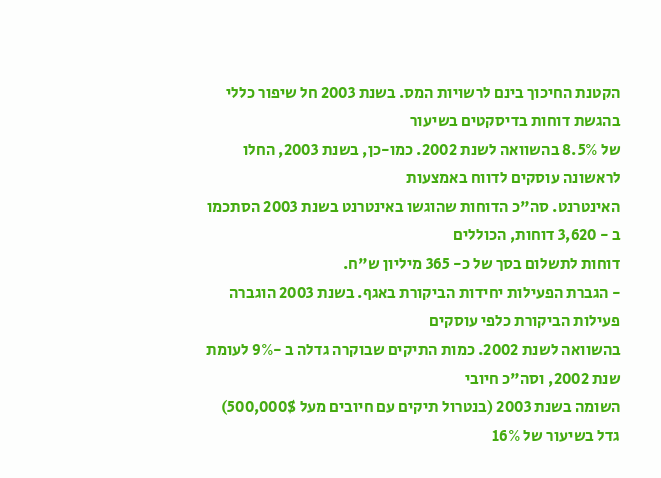הקטנת החיכוך בינם לרשויות המס. בשנת 2003 חל שיפור כללי בהגשת דוחות בדיסקטים בשיעור
של 8.5% בהשוואה לשנת 2002. כמו-כן, בשנת 2003, החלו לראשונה עוסקים לדווח באמצעות
האינטרנט. סה"כ הדוחות שהוגשו באינטרנט בשנת 2003 הסתכמו ב - 3,620 דוחות, הכוללים
דוחות לתשלום בסך של כ- 365 מיליון ש"ח.
- הגברת הפעילות יחידות הביקורת באגף. בשנת 2003 הוגברה פעילות הביקורת כלפי עוסקים
בהשוואה לשנת 2002. כמות התיקים שבוקרה גדלה ב -9% לעומת שנת 2002, וסה"כ חיובי
השומה בשנת 2003 (בנטרול תיקים עם חיובים מעל 500,000$) גדל בשיעור של 16%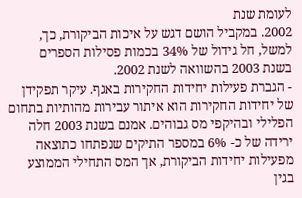לעומת שנת
2002. במקביל הושם דגש על איכות הביקורת, כך, למשל, חל גידול של 34% בכמות פסילות הספרים
בשנת 2003 בהשוואה לשנת 2002.
- הגברת פעילות יחידות החקירות באגף. עיקר תפקידן של יחידות החקירות הוא איתור עבירות מהותיות בתחום הפלילי ובהיקפי מס גבוהים. אמנם בשנת 2003 חלה ירידה של כ- 6% במספר התיקים שנפתחו כתוצאה מפעילות יחידות הביקורת, אך המס התחילי הממוצע בגין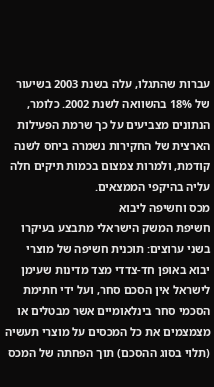עברות שהתגלו, עלה בשנת 2003 בשיעור של 18% בהשוואה לשנת 2002. כלומר, הנתונים מצביעים על כך שרמת הפעילות הארצית של החקירות נשמרה ביחס לשנה קודמת, ולמרות צמצום בכמות תיקים חלה עליה בהיקפי הממצאים.
מכס וחשיפה ליבוא
חשיפת המשק הישראלי מתבצע בעיקרו בשני ערוצים: תוכנית חשיפה של מוצרי יבוא באופן חד-צדדי מצד מדינות שעימן לישראל אין הסכם סחר, ועל ידי חתימת הסכמי סחר בינלאומיים אשר מבטלים או מצמצמים את כל המכסים על מוצרי תעשיה (תלוי בסוג ההסכם) תוך הפחתה של המכס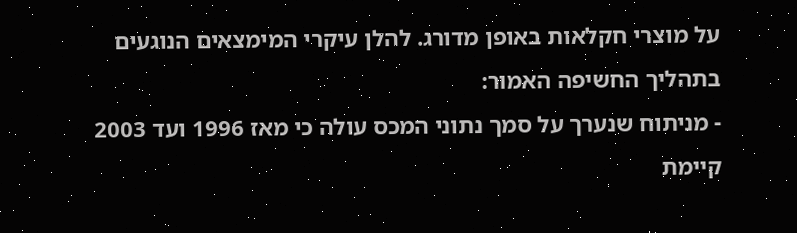על מוצרי חקלאות באופן מדורג. להלן עיקרי המימצאים הנוגעים בתהליך החשיפה האמור:
- מניתוח שנערך על סמך נתוני המכס עולה כי מאז 1996 ועד 2003 קיימת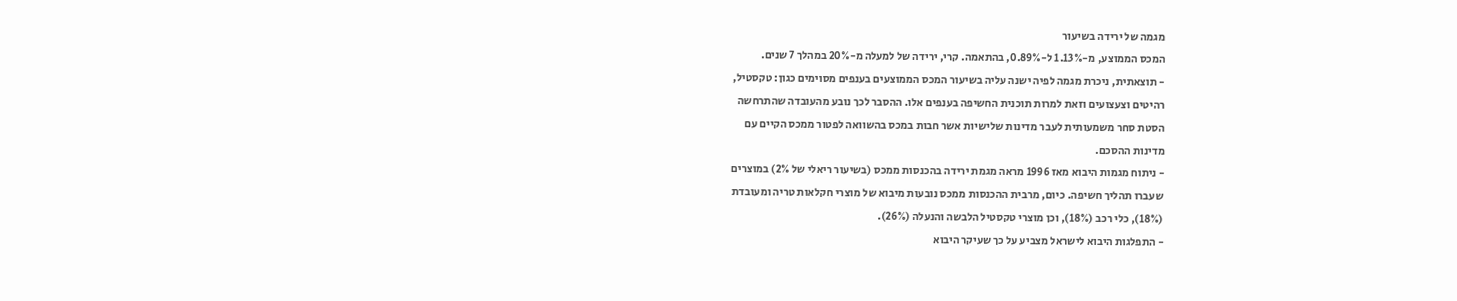מגמה של ירידה בשיעור
המכס הממוצע, מ-1.13% ל-0.89%, בהתאמה. קרי, ירידה של למעלה מ-20% במהלך 7 שנים.
- תוצאתית, ניכרת מגמה לפיה ישנה עליה בשיעור המכס הממוצעים בענפים מסוימים כגון: טקסטיל,
רהיטים וצעצועים וזאת למרות תוכנית החשיפה בענפים אלו. ההסבר לכך נובע מהעובדה שהתרחשה
הסטת סחר משמעותית לעבר מדינות שלישיות אשר חבות במכס בהשוואה לפטור ממכס הקיים עם
מדינות ההסכם.
- ניתוח מגמות היבוא מאז 1996 מראה מגמת ירידה בהכנסות ממכס (בשיעור ריאלי של 2%) במוצרים
שעברו תהליך חשיפה. כיום, מרבית ההכנסות ממכס נובעות מיבוא של מוצרי חקלאות טריה ומעובדת
(18%), כלי רכב (18%), וכן מוצרי טקסטיל הלבשה והנעלה (26%).
- התפלגות היבוא לישראל מצביע על כך שעיקר היבוא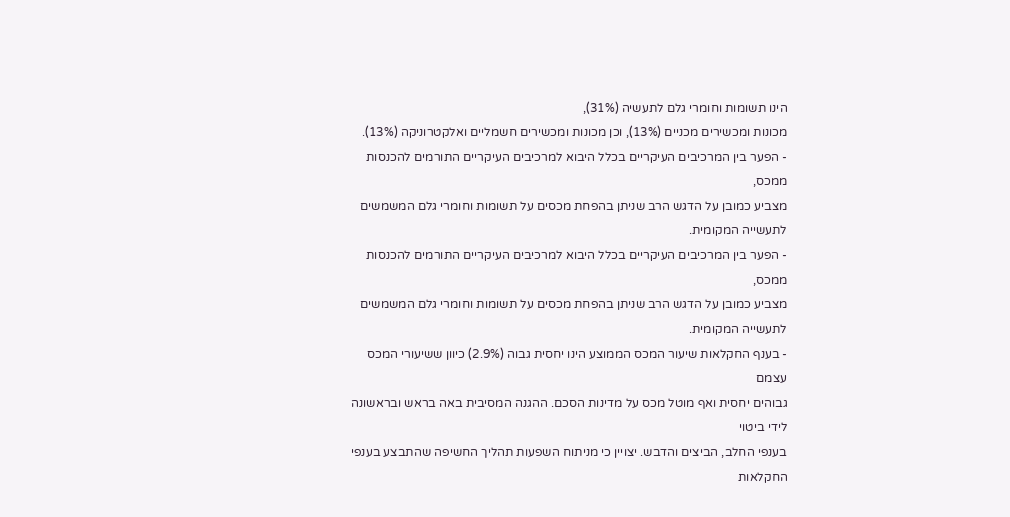הינו תשומות וחומרי גלם לתעשיה (31%),
מכונות ומכשירים מכניים (13%), וכן מכונות ומכשירים חשמליים ואלקטרוניקה (13%).
- הפער בין המרכיבים העיקריים בכלל היבוא למרכיבים העיקריים התורמים להכנסות ממכס,
מצביע כמובן על הדגש הרב שניתן בהפחת מכסים על תשומות וחומרי גלם המשמשים לתעשייה המקומית.
- הפער בין המרכיבים העיקריים בכלל היבוא למרכיבים העיקריים התורמים להכנסות ממכס,
מצביע כמובן על הדגש הרב שניתן בהפחת מכסים על תשומות וחומרי גלם המשמשים לתעשייה המקומית.
- בענף החקלאות שיעור המכס הממוצע הינו יחסית גבוה (2.9%) כיוון ששיעורי המכס עצמם
גבוהים יחסית ואף מוטל מכס על מדינות הסכם. ההגנה המסיבית באה בראש ובראשונה לידי ביטוי
בענפי החלב, הביצים והדבש. יצויין כי מניתוח השפעות תהליך החשיפה שהתבצע בענפי החקלאות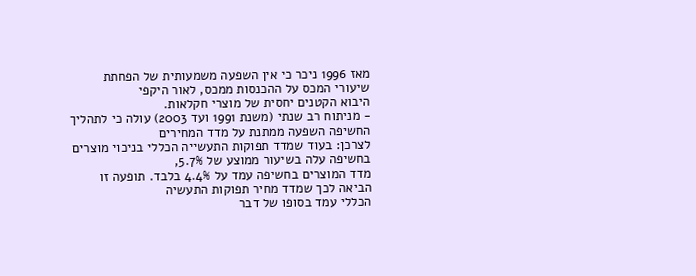מאז 1996 ניכר כי אין השפעה משמעותית של הפחתת שיעורי המכס על ההכנסות ממכס, לאור היקפי
היבוא הקטנים יחסית של מוצרי חקלאות.
- מניתוח רב שנתי (משנת 1991 ועד 2003) עולה כי לתהליך החשיפה השפעה ממתנת על מדד המחירים
לצרכן: בעוד שמדד תפוקות התעשייה הכללי בניכוי מוצרים בחשיפה עלה בשיעור ממוצע של 5.7%,
מדד המוצרים בחשיפה עמד על 4.4% בלבד. תופעה זו הביאה לכך שמדד מחיר תפוקות התעשיה
הכללי עמד בסופו של דבר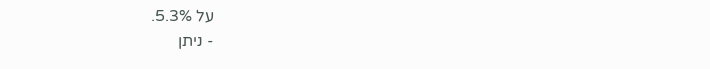על 5.3%.
- ניתן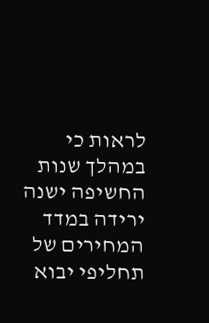לראות כי במהלך שנות החשיפה ישנה ירידה במדד המחירים של תחליפי יבוא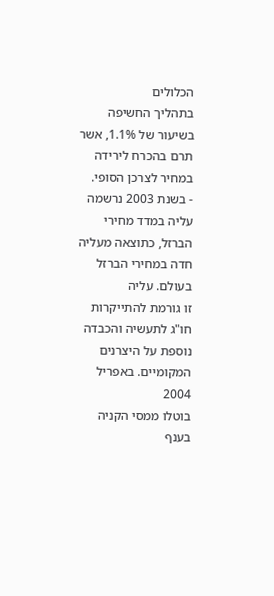הכלולים
בתהליך החשיפה בשיעור של 1.1%, אשר תרם בהכרח לירידה במחיר לצרכן הסופי.
- בשנת 2003 נרשמה עליה במדד מחירי הברזל, כתוצאה מעליה חדה במחירי הברזל בעולם. עליה
זו גורמת להתייקרות חו"ג לתעשיה והכבדה נוספת על היצרנים המקומיים. באפריל 2004
בוטלו ממסי הקניה בענף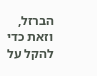הברזל, וזאת כדי להקל על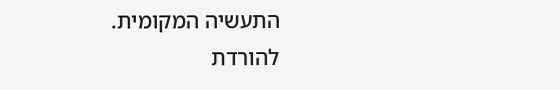התעשיה המקומית.
להורדת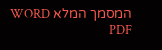המסמך המלא WORD PDF